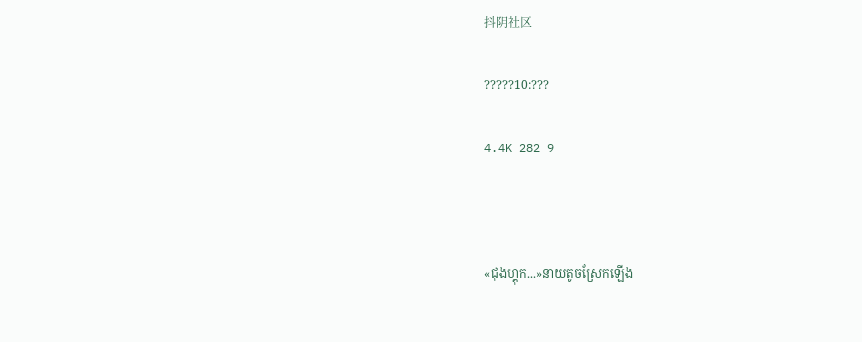抖阴社区

?????10:???

4.4K 282 9



«ជុងហ្គុក...»នាយតូចស្រែកឡើង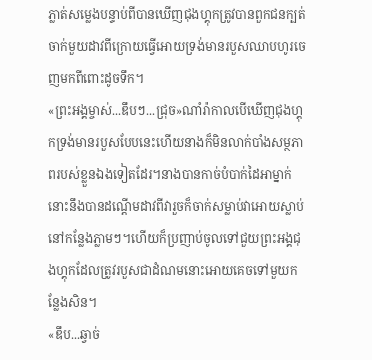ភ្លាត់សម្លេងបន្ទាប់ពីបានឃើញជុងហ្គុកត្រូវបានពួកជនក្បត់ចាក់មួយដាវពីក្រោយធ្វើអោយទ្រង់មានរបួសឈាបហូរចេញមកពីពោះដូចទឹក។
«ព្រះអង្គម្ចាស់...ឌឹបៗ...ជ្រុច»ណាំរ៉ាកាលបើឃើញជុងហ្គុកទ្រង់មានរបួសបែបនេះហើយនាងក៏មិនលាក់បាំងសម្ថភាពរបស់ខ្លួនឯងទៀតដែរ។នាងបានកាច់បំបាក់ដៃអាម្នាក់នោះនឹងបានដណ្តើមដាវពីវារួចក៏ចាក់សម្លាប់វាអោយស្លាប់នៅកន្លែងភ្លាមៗ។ហើយក៏ប្រញាប់ចូលទៅជួយព្រះអង្គជុងហ្គុកដែលត្រូវរបួសជាដំណមនោះអោយគេចទៅមួយកន្លែងសិន។
«ឌឹប...ឆ្វាច់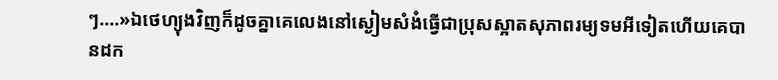ៗ....»ឯថេហ្យុងវិញក៏ដូចគ្នាគេលេងនៅស្ងៀមសំងំធ្វើជាប្រុសស្អាតសុភាពរម្យទមអីទៀតហើយគេបានដក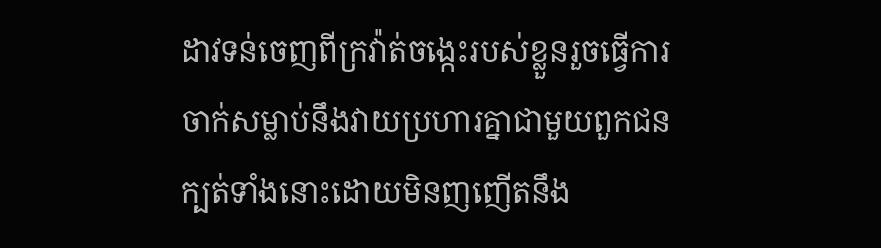ដាវទន់ចេញពីក្រវ៉ាត់ចង្កេះរបស់ខ្លួនរួចធ្វើការចាក់សម្លាប់នឹងវាយប្រហារគ្នាជាមួយពួកជនក្បត់ទាំងនោះដោយមិនញញើតនឹង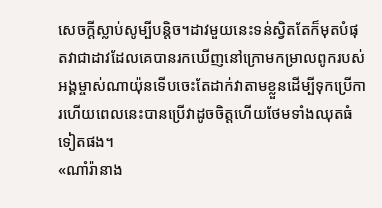សេចក្តីស្លាប់សូម្បីបន្តិច។ដាវមួយនេះទន់ស្វិតតែក៏មុតបំផុតវាជាដាវដែលគេបានរកឃើញនៅក្រោមកម្រាលពូករបស់អង្គម្ចាស់ណាយ៉ុនទើបចេះតែដាក់វាតាមខ្លួនដើម្បីទុកប្រើការហើយពេលនេះបានប្រើវាដូចចិត្តហើយថែមទាំងឈុតធំទៀតផង។
«ណាំរ៉ានាង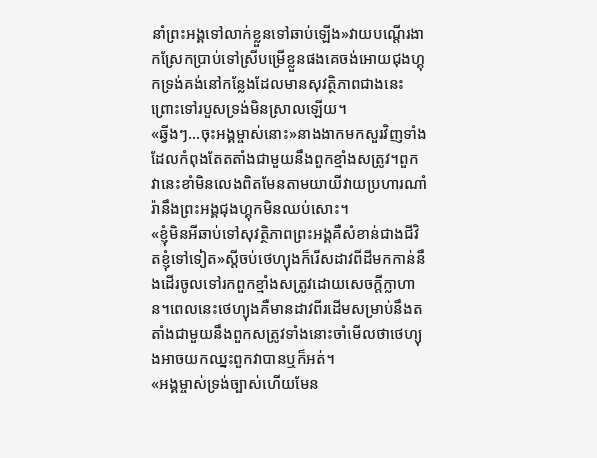នាំព្រះអង្គទៅលាក់ខ្លួនទៅឆាប់ឡើង»វាយបណ្តើរងាកស្រែកប្រាប់ទៅស្រីបម្រើខ្លួនផងគេចង់អោយជុងហ្គុកទ្រង់គង់នៅកន្លែងដែលមានសុវត្ថិភាពជាងនេះព្រោះទៅរបួសទ្រង់មិនស្រាលឡើយ។
«ឆ្វីងៗ...ចុះអង្គម្ចាស់នោះ»នាងងាកមកសួរវិញទាំងដែលកំពុងតែតតាំងជាមួយនឹងពួកខ្មាំងសត្រូវ។ពួកវានេះខាំមិនលេងពិតមែនតាមយាយីវាយប្រហារណាំរ៉ានឹងព្រះអង្គជុងហ្គុកមិនឈប់សោះ។
«ខ្ញុំមិនអីឆាប់ទៅសុវត្ថិភាពព្រះអង្គគឺសំខាន់ជាងជីវិតខ្ញុំទៅទៀត»ស្តីចប់ថេហ្យុងក៏រើសដាវពីដីមកកាន់នឹងដើរចូលទៅរកពួកខ្មាំងសត្រូវដោយសេចក្តីក្លាហាន។ពេលនេះថេហ្យុងគឺមានដាវពីរដើមសម្រាប់នឹងតតាំងជាមួយនឹងពួកសត្រូវទាំងនោះចាំមើលថាថេហ្យុងអាចយកឈ្នះពួកវាបានឬក៏អត់។
«អង្គម្ចាស់ទ្រង់ច្បាស់ហើយមែន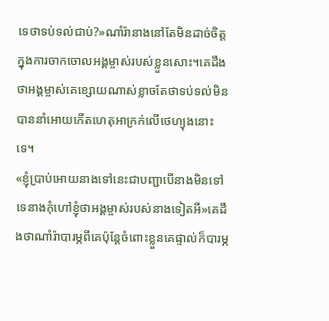ទេថាទប់ទល់ជាប់?»ណាំរ៉ានាងនៅតែមិនដាច់ចិត្តក្នុងការចាកចោលអង្គម្ចាស់របស់ខ្លួនសោះ។គេដឹងថាអង្គម្ចាស់គេខ្សោយណាស់ខ្លាចតែថាទប់ទល់មិនបាននាំអោយកើតហេតុអាក្រក់លើថេហ្យុងនោះទេ។
«ខ្ញុំប្រាប់អោយនាងទៅនេះជាបញ្ជាបើនាងមិនទៅទេនាងកុំហៅខ្ញុំថាអង្គម្ចាស់របស់នាងទៀតអី»គេដឹងថាណាំរ៉ាបារម្ភពីគេប៉ុន្តែចំពោះខ្លួនគេផ្ទាល់ក៏បារម្ភ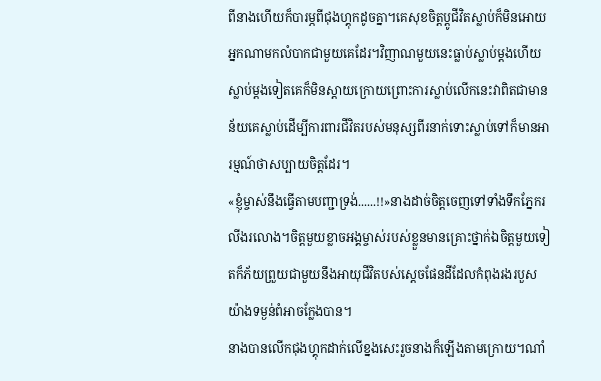ពីនាងហើយក៏បារម្ភពីជុងហ្គុកដូចគ្នា។គេសុខចិត្តប្តូជីវិតស្លាប់ក៏មិនអោយអ្នកណាមកលំបាកជាមួយគេដែរ។វិញាណមួយនេះធ្លាប់ស្លាប់ម្តងហើយស្លាប់ម្តងទៀតគេក៏មិនស្តាយក្រោយព្រោះការស្លាប់លើកនេះវាពិតជាមានន័យគេស្លាប់ដើម្បីការពារជីវិតរបស់មនុស្សពីរនាក់ទោះស្លាប់ទៅក៏មានអារម្មណ៍ថាសប្បាយចិត្តដែរ។
«ខ្ញុំម្ចាស់នឹងធ្វើតាមបញ្ជាទ្រង់......!!»នាងដាច់ចិត្តចេញទៅទាំងទឹកភ្នែករលីងរលោង។ចិត្តមួយខ្លាចអង្គម្ចាស់របស់ខ្លួនមានគ្រោះថ្នាក់ឯចិត្តមួយទៀតក៏ភ័យព្រួយជាមួយនឹងអាយុជីវិតបស់ស្តេចផែនដីដែលកំពុងរងរបួសយ៉ាងទម្ងន់ពំអាចក្លែងបាន។
នាងបានលើកជុងហ្គុកដាក់លើខ្នងសេះរួចនាងក៏ឡើងតាមក្រោយ។ណាំ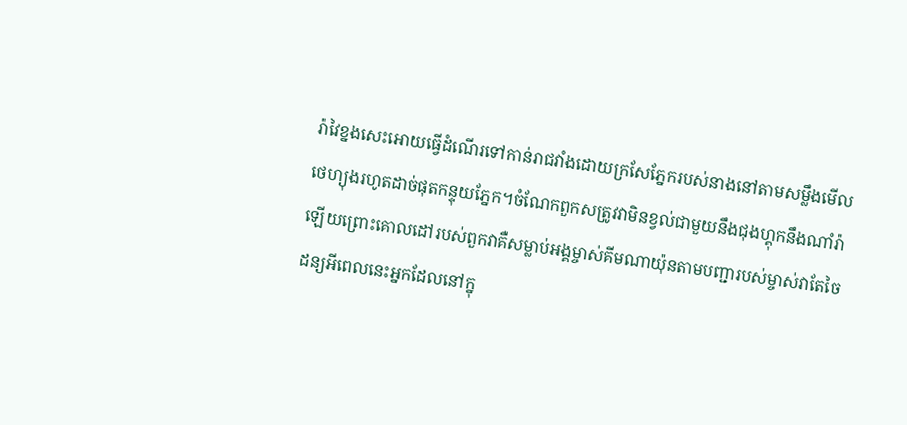រ៉ាវៃខ្នងសេះអោយធ្វើដំណើរទៅកាន់រាជវាំងដោយក្រសែភ្នែករបស់នាងនៅតាមសម្លឹងមើលថេហ្យុងរហូតដាច់ផុតកន្ទុយភ្នែក។ចំណែកពួកសត្រូវវាមិនខ្វល់ជាមួយនឹងជុងហ្គុកនឹងណាំរ៉ាឡើយព្រោះគោលដៅរបស់ពួកវាគឺសម្លាប់អង្គម្ចាស់គីមណាយ៉ុនតាមបញ្ជារបស់ម្ចាស់វាតែចៃដន្យអីពេលនេះអ្នកដែលនៅក្នុ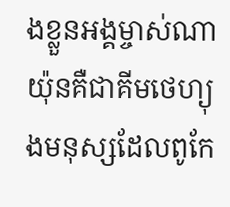ងខ្លួនអង្គម្ចាស់ណាយ៉ុនគឺជាគីមថេហ្យុងមនុស្សដែលពូកែ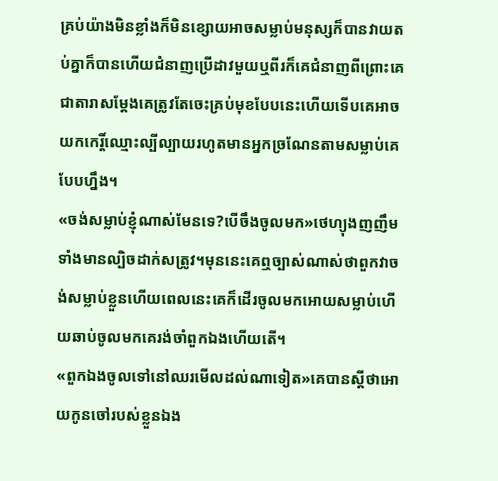គ្រប់យ៉ាងមិនខ្លាំងក៏មិនខ្សោយអាចសម្លាប់មនុស្សក៏បានវាយតប់គ្នាក៏បានហើយជំនាញប្រើដាវមួយឬពីរក៏គេជំនាញពីព្រោះគេជាតារាសម្តែងគេត្រូវតែចេះគ្រប់មុខបែបនេះហើយទើបគេអាចយកកេរ្តិ៍ឈ្មោះល្បីល្បាយរហូតមានអ្នកច្រណែនតាមសម្លាប់គេបែបហ្នឹង។
«ចង់សម្លាប់ខ្ញុំណាស់មែនទេ?បើចឹងចូលមក»ថេហ្យុងញញឹមទាំងមានល្បិចដាក់សត្រូវ។មុននេះគេឮច្បាស់ណាស់ថាពួកវាចង់សម្លាប់ខ្លួនហើយពេលនេះគេក៏ដើរចូលមកអោយសម្លាប់ហើយឆាប់ចូលមកគេរង់ចាំពួកឯងហើយតើ។
«ពួកឯងចូលទៅនៅឈរមើលដល់ណាទៀត»គេបានស្តីថាអោយកូនចៅរបស់ខ្លួនឯង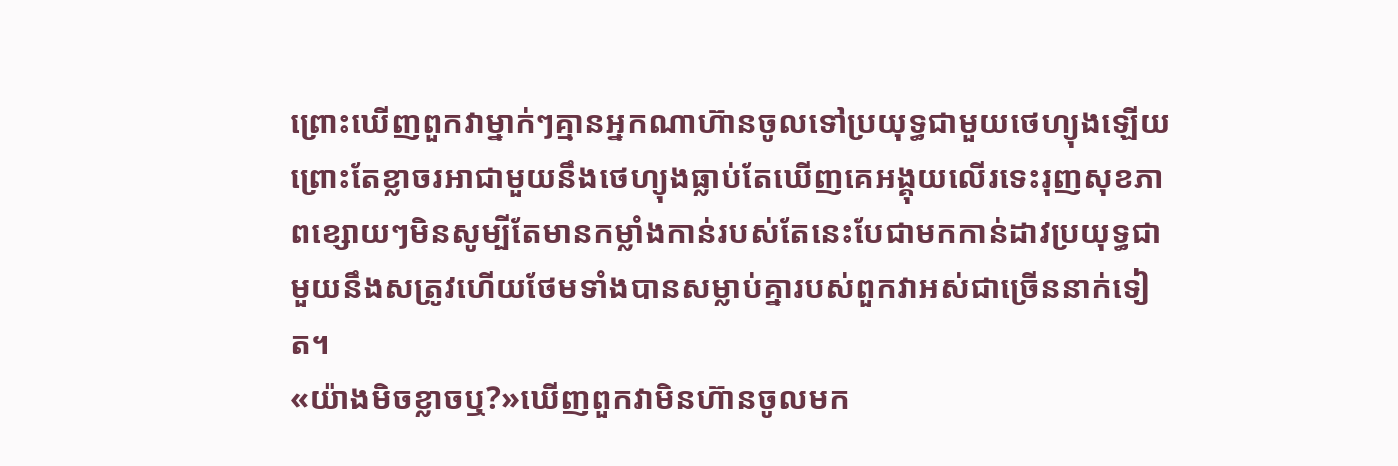ព្រោះឃើញពួកវាម្នាក់ៗគ្មានអ្នកណាហ៊ានចូលទៅប្រយុទ្ធជាមួយថេហ្យុងឡើយព្រោះតែខ្លាចរអាជាមួយនឹងថេហ្យុងធ្លាប់តែឃើញគេអង្គុយលើរទេះរុញសុខភាពខ្សោយៗមិនសូម្បីតែមានកម្លាំងកាន់របស់តែនេះបែជាមកកាន់ដាវប្រយុទ្ធជាមួយនឹងសត្រូវហើយថែមទាំងបានសម្លាប់គ្នារបស់ពួកវាអស់ជាច្រើននាក់ទៀត។
«យ៉ាងមិចខ្លាចឬ?»ឃើញពួកវាមិនហ៊ានចូលមក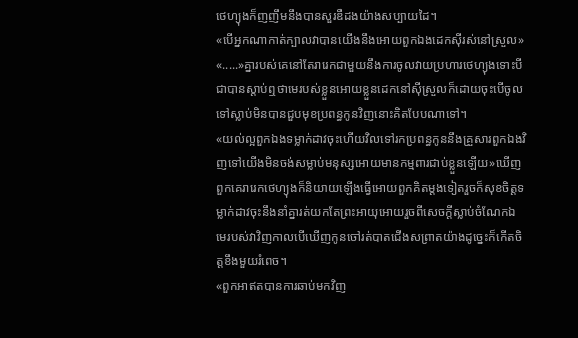ថេហ្យុងក៏ញញឹមនឹងបានសួរឌឺដងយ៉ាងសប្បាយដៃ។
«បើអ្នកណាកាត់ក្បាលវាបានយើងនឹងអោយពួកឯងដេកស៊ីរស់នៅស្រួល»
«.....»គ្នារបស់គេនៅតែរារេកជាមួយនឹងការចូលវាយប្រហារថេហ្យុងទោះបីជាបានស្តាប់ឮថាមេរបស់ខ្លួនអោយខ្លួនដេកនៅស៊ីស្រួលក៏ដោយចុះបើចូលទៅស្លាប់មិនបានជួបមុខប្រពន្ធកូនវិញនោះគិតបែបណាទៅ។
«យល់ល្អពួកឯងទម្លាក់ដាវចុះហើយវិលទៅរកប្រពន្ធកូននឹងគ្រួសារពួកឯងវិញទៅយើងមិនចង់សម្លាប់មនុស្សអោយមានកម្មពារជាប់ខ្លួនឡើយ»ឃើញពួកគេរារេកថេហ្យុងក៏និយាយឡើងធ្វើអោយពួកគិតម្តងទៀតរួចក៏សុខចិត្តទម្លាក់ដាវចុះនឹងនាំគ្នារត់យកតែព្រះអាយុអោយរួចពីសេចក្តីស្លាប់ចំណែកឯមេរបស់វាវិញកាលបើឃើញកូនចៅរត់បាតជើងសព្រាតយ៉ាងដូច្នេះក៏កើតចិត្តខឹងមួយរំពេច។
«ពួកអាឥតបានការឆាប់មកវិញ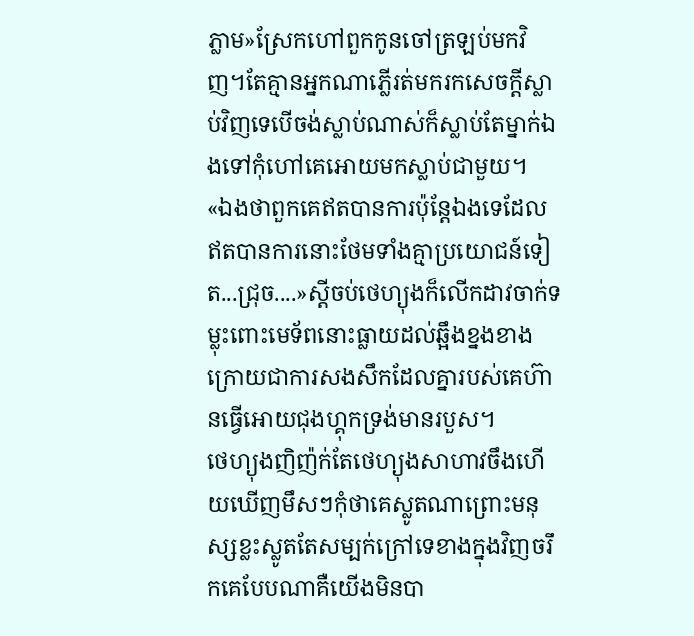ភ្លាម»ស្រែកហៅពួកកូនចៅត្រឡប់មកវិញ។តែគ្មានអ្នកណាភ្លើរត់មករកសេចក្តីស្លាប់វិញទេបើចង់ស្លាប់ណាស់ក៏ស្លាប់តែម្នាក់ឯងទៅកុំហៅគេអោយមកស្លាប់ជាមួយ។
«ឯងថាពួកគេឥតបានការប៉ុន្តែឯងទេដែលឥតបានការនោះថែមទាំងគ្មាប្រយោជន៍ទៀត...ជ្រុច....»ស្តីចប់ថេហ្យុងក៏លើកដាវចាក់ទម្លុះពោះមេទ័ពនោះធ្លាយដល់ឆ្អឹងខ្នងខាងក្រោយជាការសងសឹកដែលគ្នារបស់គេហ៊ានធ្វើអោយជុងហ្គុកទ្រង់មានរបួស។
ថេហ្យុងញិញ៉ក់តែថេហ្យុងសាហាវចឹងហើយឃើញមឹសៗកុំថាគេស្លូតណាព្រោះមនុស្សខ្លះស្លូតតែសម្បក់ក្រៅទេខាងក្នុងវិញចរឹកគេបែបណាគឺយើងមិនបា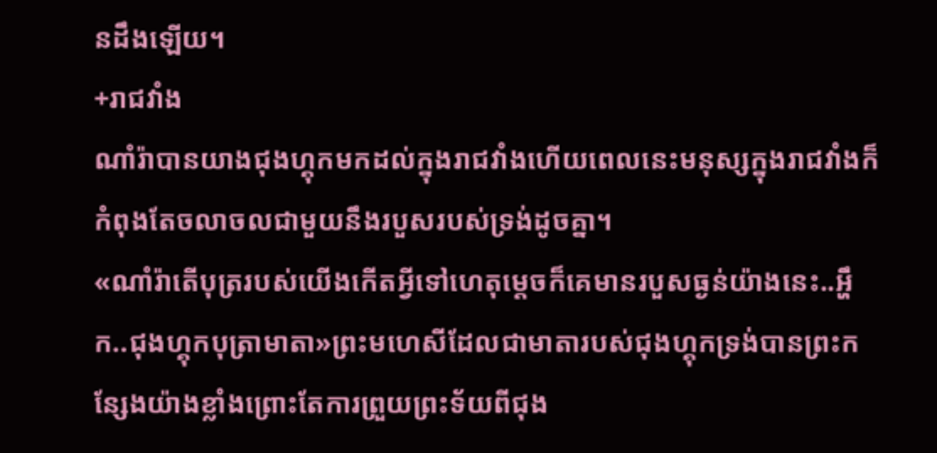នដឹងឡើយ។
+រាជវាំង
ណាំរ៉ាបានយាងជុងហ្គុកមកដល់ក្នុងរាជវាំងហើយពេលនេះមនុស្សក្នុងរាជវាំងក៏កំពុងតែចលាចលជាមួយនឹងរបួសរបស់ទ្រង់ដូចគ្នា។
«ណាំរ៉ាតើបុត្ររបស់យើងកើតអ្វីទៅហេតុម្តេចក៏គេមានរបួសធ្ងន់យ៉ាងនេះ..អ្ហឹក..ជុងហ្គុកបុត្រាមាតា»ព្រះមហេសីដែលជាមាតារបស់ជុងហ្គុកទ្រង់បានព្រះកន្សែងយ៉ាងខ្លាំងព្រោះតែការព្រួយព្រះទ័យពីជុង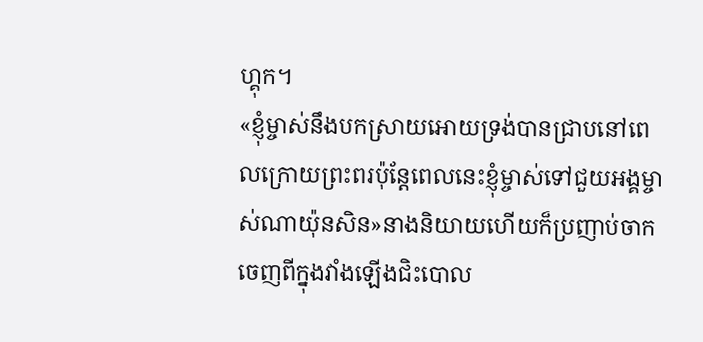ហ្គុក។
«ខ្ញុំម្ចាស់នឹងបកស្រាយអោយទ្រង់បានជ្រាបនៅពេលក្រោយព្រះពរប៉ុន្តែពេលនេះខ្ញុំម្ចាស់ទៅជួយអង្គម្ចាស់ណាយ៉ុនសិន»នាងនិយាយហើយក៏ប្រញាប់ចាកចេញពីក្នុងវាំងឡើងជិះបោល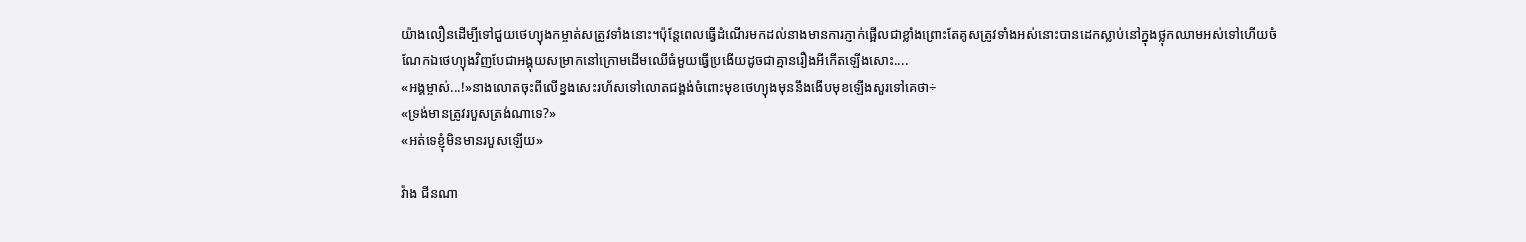យ៉ាងលឿនដើម្បីទៅជួយថេហ្យុងកម្ចាត់សត្រូវទាំងនោះ។ប៉ុន្តែពេលធ្វើដំណើរមកដល់នាងមានការភ្ញាក់ផ្អើលជាខ្លាំងព្រោះតែគូសត្រូវទាំងអស់នោះបានដេកស្លាប់នៅក្នុងថ្លុកឈាមអស់ទៅហើយចំណែកឯថេហ្យុងវិញបែជាអង្គុយសម្រាកនៅក្រោមដើមឈើធំមួយធ្វើប្រងើយដូចជាគ្មានរឿងអីកើតឡើងសោះ....
«អង្គម្ចាស់...!»នាងលោតចុះពីលើខ្នងសេះរហ័សទៅលោតជង្គង់ចំពោះមុខថេហ្យុងមុននឹងងើបមុខឡើងសួរទៅគេថា÷
«ទ្រង់មានត្រូវរបួសត្រង់ណាទេ?»
«អត់ទេខ្ញុំមិនមានរបួសឡើយ»

វ៉ាង ជីនណា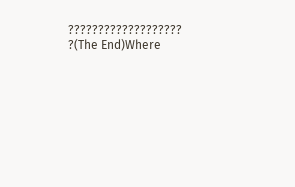??????????????????? ?(The End)Where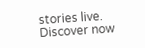stories live. Discover now